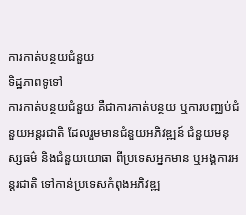ការកាត់បន្ថយជំនួយ
ទិដ្ឋភាពទូទៅ
ការកាត់បន្ថយជំនួយ គឺជាការកាត់បន្ថយ ឬការបញ្ឈប់ជំនួយអន្តរជាតិ ដែលរួមមានជំនួយអភិវឌ្ឍន៍ ជំនួយមនុស្សធម៌ និងជំនួយយោធា ពីប្រទេសអ្នកមាន ឬអង្គការអន្តរជាតិ ទៅកាន់ប្រទេសកំពុងអភិវឌ្ឍ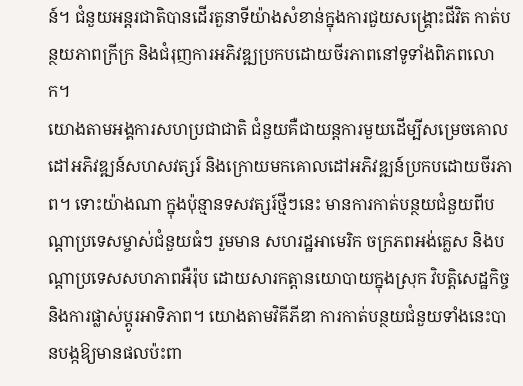ន៍។ ជំនួយអន្តរជាតិបានដើរតួនាទីយ៉ាងសំខាន់ក្នុងការជួយសង្គ្រោះជីវិត កាត់បន្ថយភាពក្រីក្រ និងជំរុញការអភិវឌ្ឍប្រកបដោយចីរភាពនៅទូទាំងពិភពលោក។
យោងតាមអង្គការសហប្រជាជាតិ ជំនួយគឺជាយន្តការមួយដើម្បីសម្រេចគោលដៅអភិវឌ្ឍន៍សហសវត្សរ៍ និងក្រោយមកគោលដៅអភិវឌ្ឍន៍ប្រកបដោយចីរភាព។ ទោះយ៉ាងណា ក្នុងប៉ុន្មានទសវត្សរ៍ថ្មីៗនេះ មានការកាត់បន្ថយជំនួយពីបណ្តាប្រទេសម្ចាស់ជំនួយធំៗ រួមមាន សហរដ្ឋអាមេរិក ចក្រភពអង់គ្លេស និងបណ្តាប្រទេសសហភាពអឺរ៉ុប ដោយសារកត្តានយោបាយក្នុងស្រុក វិបត្តិសេដ្ឋកិច្ច និងការផ្លាស់ប្ដូរអាទិភាព។ យោងតាមវិគីភីឌា ការកាត់បន្ថយជំនួយទាំងនេះបានបង្កឱ្យមានផលប៉ះពា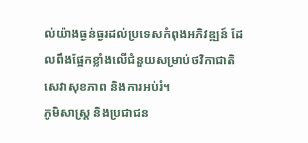ល់យ៉ាងធ្ងន់ធ្ងរដល់ប្រទេសកំពុងអភិវឌ្ឍន៍ ដែលពឹងផ្អែកខ្លាំងលើជំនួយសម្រាប់ថវិកាជាតិ សេវាសុខភាព និងការអប់រំ។
ភូមិសាស្ត្រ និងប្រជាជន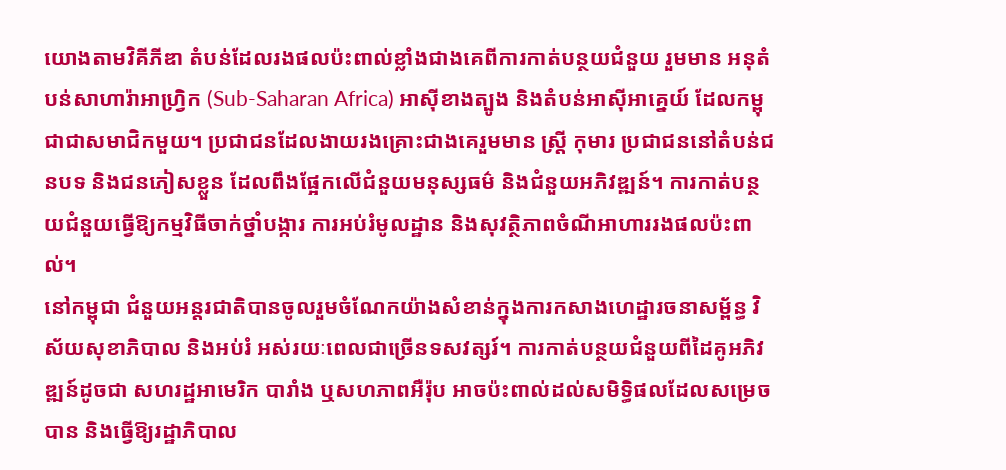យោងតាមវិគីភីឌា តំបន់ដែលរងផលប៉ះពាល់ខ្លាំងជាងគេពីការកាត់បន្ថយជំនួយ រួមមាន អនុតំបន់សាហារ៉ាអាហ្រ្វិក (Sub-Saharan Africa) អាស៊ីខាងត្បូង និងតំបន់អាស៊ីអាគ្នេយ៍ ដែលកម្ពុជាជាសមាជិកមួយ។ ប្រជាជនដែលងាយរងគ្រោះជាងគេរួមមាន ស្ត្រី កុមារ ប្រជាជននៅតំបន់ជនបទ និងជនភៀសខ្លួន ដែលពឹងផ្អែកលើជំនួយមនុស្សធម៌ និងជំនួយអភិវឌ្ឍន៍។ ការកាត់បន្ថយជំនួយធ្វើឱ្យកម្មវិធីចាក់ថ្នាំបង្ការ ការអប់រំមូលដ្ឋាន និងសុវត្ថិភាពចំណីអាហាររងផលប៉ះពាល់។
នៅកម្ពុជា ជំនួយអន្តរជាតិបានចូលរួមចំណែកយ៉ាងសំខាន់ក្នុងការកសាងហេដ្ឋារចនាសម្ព័ន្ធ វិស័យសុខាភិបាល និងអប់រំ អស់រយៈពេលជាច្រើនទសវត្សរ៍។ ការកាត់បន្ថយជំនួយពីដៃគូអភិវឌ្ឍន៍ដូចជា សហរដ្ឋអាមេរិក បារាំង ឬសហភាពអឺរ៉ុប អាចប៉ះពាល់ដល់សមិទ្ធិផលដែលសម្រេចបាន និងធ្វើឱ្យរដ្ឋាភិបាល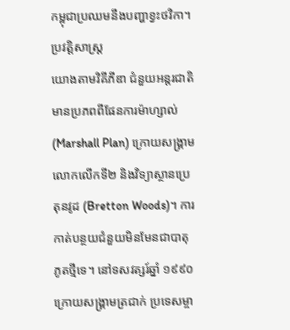កម្ពុជាប្រឈមនឹងបញ្ហាខ្វះថវិកា។
ប្រវត្តិសាស្ត្រ
យោងតាមវិគីភីឌា ជំនួយអន្តរជាតិមានប្រភពពីផែនការម៉ាហ្សាល់ (Marshall Plan) ក្រោយសង្គ្រាមលោកលើកទី២ និងវិទ្យាស្ថានប្រេតុនវូដ (Bretton Woods)។ ការកាត់បន្ថយជំនួយមិនមែនជាបាតុភូតថ្មីទេ។ នៅទសវត្សរ៍ឆ្នាំ ១៩៩០ ក្រោយសង្គ្រាមត្រជាក់ ប្រទេសម្ចា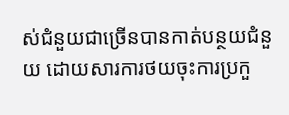ស់ជំនួយជាច្រើនបានកាត់បន្ថយជំនួយ ដោយសារការថយចុះការប្រកួ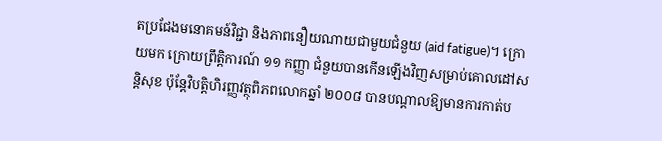តប្រជែងមនោគមន៍វិជ្ជា និងភាពនឿយណាយជាមួយជំនួយ (aid fatigue)។ ក្រោយមក ក្រោយព្រឹត្តិការណ៍ ១១ កញ្ញា ជំនួយបានកើនឡើងវិញសម្រាប់គោលដៅសន្តិសុខ ប៉ុន្តែវិបត្តិហិរញ្ញវត្ថុពិភពលោកឆ្នាំ ២០០៨ បានបណ្តាលឱ្យមានការកាត់ប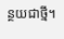ន្ថយជាថ្មី។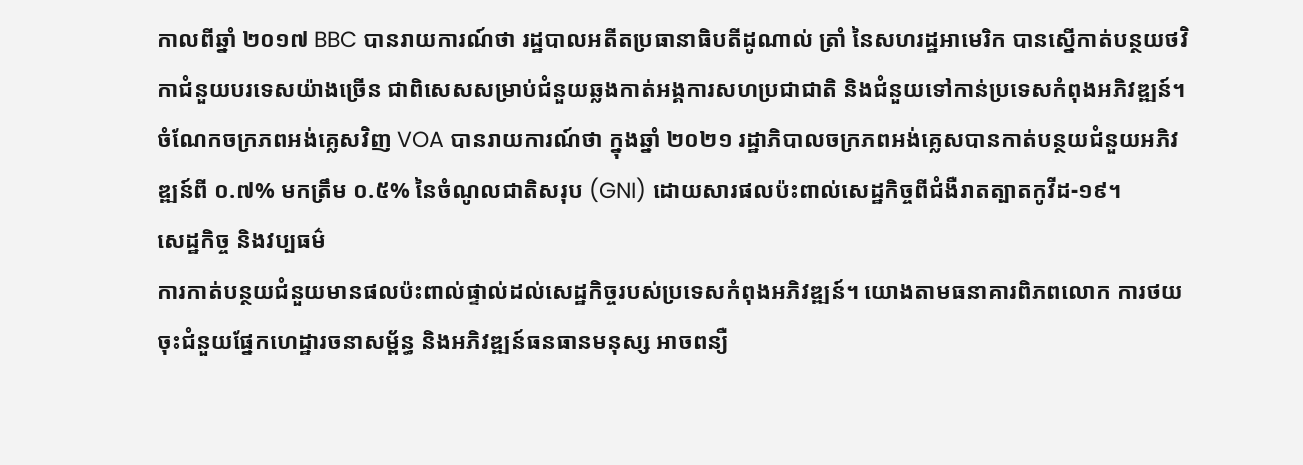កាលពីឆ្នាំ ២០១៧ BBC បានរាយការណ៍ថា រដ្ឋបាលអតីតប្រធានាធិបតីដូណាល់ ត្រាំ នៃសហរដ្ឋអាមេរិក បានស្នើកាត់បន្ថយថវិកាជំនួយបរទេសយ៉ាងច្រើន ជាពិសេសសម្រាប់ជំនួយឆ្លងកាត់អង្គការសហប្រជាជាតិ និងជំនួយទៅកាន់ប្រទេសកំពុងអភិវឌ្ឍន៍។ ចំណែកចក្រភពអង់គ្លេសវិញ VOA បានរាយការណ៍ថា ក្នុងឆ្នាំ ២០២១ រដ្ឋាភិបាលចក្រភពអង់គ្លេសបានកាត់បន្ថយជំនួយអភិវឌ្ឍន៍ពី ០.៧% មកត្រឹម ០.៥% នៃចំណូលជាតិសរុប (GNI) ដោយសារផលប៉ះពាល់សេដ្ឋកិច្ចពីជំងឺរាតត្បាតកូវីដ-១៩។
សេដ្ឋកិច្ច និងវប្បធម៌
ការកាត់បន្ថយជំនួយមានផលប៉ះពាល់ផ្ទាល់ដល់សេដ្ឋកិច្ចរបស់ប្រទេសកំពុងអភិវឌ្ឍន៍។ យោងតាមធនាគារពិភពលោក ការថយចុះជំនួយផ្នែកហេដ្ឋារចនាសម្ព័ន្ធ និងអភិវឌ្ឍន៍ធនធានមនុស្ស អាចពន្យឺ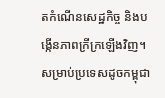តកំណើនសេដ្ឋកិច្ច និងបង្កើនភាពក្រីក្រឡើងវិញ។ សម្រាប់ប្រទេសដូចកម្ពុជា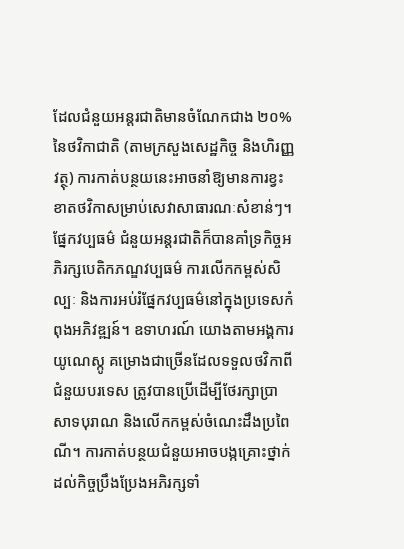ដែលជំនួយអន្តរជាតិមានចំណែកជាង ២០% នៃថវិកាជាតិ (តាមក្រសួងសេដ្ឋកិច្ច និងហិរញ្ញវត្ថុ) ការកាត់បន្ថយនេះអាចនាំឱ្យមានការខ្វះខាតថវិកាសម្រាប់សេវាសាធារណៈសំខាន់ៗ។
ផ្នែកវប្បធម៌ ជំនួយអន្តរជាតិក៏បានគាំទ្រកិច្ចអភិរក្សបេតិកភណ្ឌវប្បធម៌ ការលើកកម្ពស់សិល្បៈ និងការអប់រំផ្នែកវប្បធម៌នៅក្នុងប្រទេសកំពុងអភិវឌ្ឍន៍។ ឧទាហរណ៍ យោងតាមអង្គការយូណេស្កូ គម្រោងជាច្រើនដែលទទួលថវិកាពីជំនួយបរទេស ត្រូវបានប្រើដើម្បីថែរក្សាប្រាសាទបុរាណ និងលើកកម្ពស់ចំណេះដឹងប្រពៃណី។ ការកាត់បន្ថយជំនួយអាចបង្កគ្រោះថ្នាក់ដល់កិច្ចប្រឹងប្រែងអភិរក្សទាំ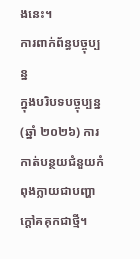ងនេះ។
ការពាក់ព័ន្ធបច្ចុប្បន្ន
ក្នុងបរិបទបច្ចុប្បន្ន (ឆ្នាំ ២០២៦) ការកាត់បន្ថយជំនួយកំពុងក្លាយជាបញ្ហាក្តៅគគុកជាថ្មី។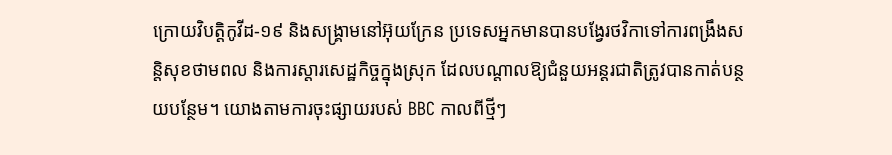ក្រោយវិបត្តិកូវីដ-១៩ និងសង្គ្រាមនៅអ៊ុយក្រែន ប្រទេសអ្នកមានបានបង្វែរថវិកាទៅការពង្រឹងសន្តិសុខថាមពល និងការស្តារសេដ្ឋកិច្ចក្នុងស្រុក ដែលបណ្តាលឱ្យជំនួយអន្តរជាតិត្រូវបានកាត់បន្ថយបន្ថែម។ យោងតាមការចុះផ្សាយរបស់ BBC កាលពីថ្មីៗ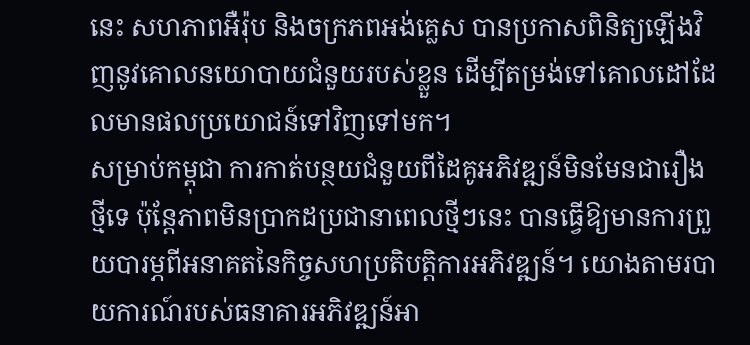នេះ សហភាពអឺរ៉ុប និងចក្រភពអង់គ្លេស បានប្រកាសពិនិត្យឡើងវិញនូវគោលនយោបាយជំនួយរបស់ខ្លួន ដើម្បីតម្រង់ទៅគោលដៅដែលមានផលប្រយោជន៍ទៅវិញទៅមក។
សម្រាប់កម្ពុជា ការកាត់បន្ថយជំនួយពីដៃគូអភិវឌ្ឍន៍មិនមែនជារឿងថ្មីទេ ប៉ុន្តែភាពមិនប្រាកដប្រជានាពេលថ្មីៗនេះ បានធ្វើឱ្យមានការព្រួយបារម្ភពីអនាគតនៃកិច្ចសហប្រតិបត្តិការអភិវឌ្ឍន៍។ យោងតាមរបាយការណ៍របស់ធនាគារអភិវឌ្ឍន៍អា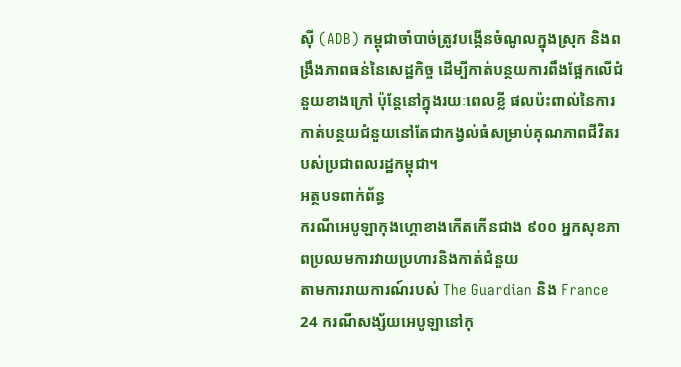ស៊ី (ADB) កម្ពុជាចាំបាច់ត្រូវបង្កើនចំណូលក្នុងស្រុក និងពង្រឹងភាពធន់នៃសេដ្ឋកិច្ច ដើម្បីកាត់បន្ថយការពឹងផ្អែកលើជំនួយខាងក្រៅ ប៉ុន្តែនៅក្នុងរយៈពេលខ្លី ផលប៉ះពាល់នៃការកាត់បន្ថយជំនួយនៅតែជាកង្វល់ធំសម្រាប់គុណភាពជីវិតរបស់ប្រជាពលរដ្ឋកម្ពុជា។
អត្ថបទពាក់ព័ន្ធ
ករណីអេបូឡាកុងហ្គោខាងកើតកើនជាង ៩០០ អ្នកសុខភាពប្រឈមការវាយប្រហារនិងកាត់ជំនួយ
តាមការរាយការណ៍របស់ The Guardian និង France 24 ករណីសង្ស័យអេបូឡានៅកុ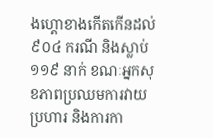ងហ្គោខាងកើតកើនដល់ ៩០៤ ករណី និងស្លាប់ ១១៩ នាក់ ខណៈអ្នកសុខភាពប្រឈមការវាយប្រហារ និងការកា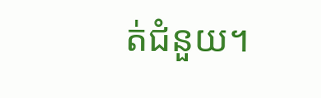ត់ជំនួយ។